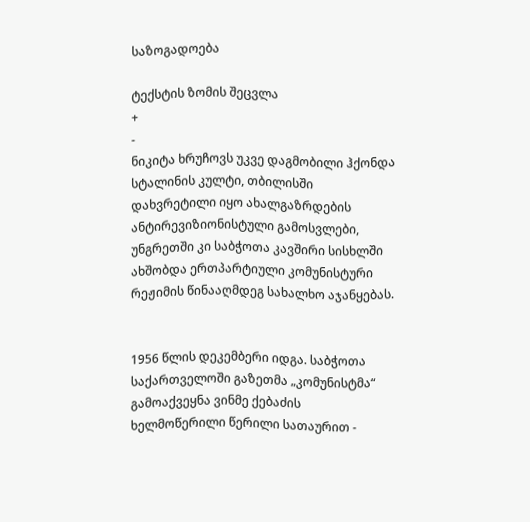საზოგადოება

ტექსტის ზომის შეცვლა
+
-
ნიკიტა ხრუჩოვს უკვე დაგმობილი ჰქონდა სტალინის კულტი, თბილისში დახვრეტილი იყო ახალგაზრდების ანტირევიზიონისტული გამოსვლები, უნგრეთში კი საბჭოთა კავშირი სისხლში ახშობდა ერთპარტიული კომუნისტური რეჟიმის წინააღმდეგ სახალხო აჯანყებას.


1956 წლის დეკემბერი იდგა. საბჭოთა საქართველოში გაზეთმა „კომუნისტმა“ გამოაქვეყნა ვინმე ქებაძის ხელმოწერილი წერილი სათაურით -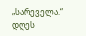„სარეველა.“ დღეს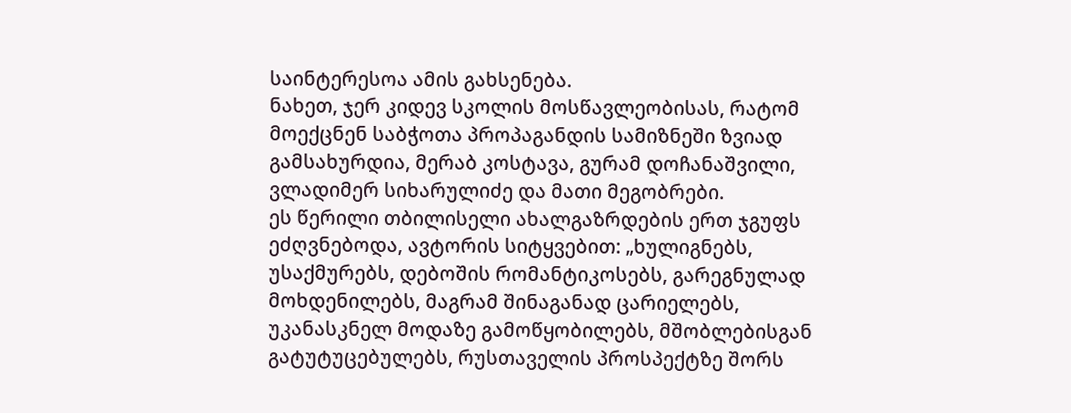საინტერესოა ამის გახსენება.
ნახეთ, ჯერ კიდევ სკოლის მოსწავლეობისას, რატომ მოექცნენ საბჭოთა პროპაგანდის სამიზნეში ზვიად გამსახურდია, მერაბ კოსტავა, გურამ დოჩანაშვილი, ვლადიმერ სიხარულიძე და მათი მეგობრები.
ეს წერილი თბილისელი ახალგაზრდების ერთ ჯგუფს ეძღვნებოდა, ავტორის სიტყვებით: „ხულიგნებს, უსაქმურებს, დებოშის რომანტიკოსებს, გარეგნულად მოხდენილებს, მაგრამ შინაგანად ცარიელებს, უკანასკნელ მოდაზე გამოწყობილებს, მშობლებისგან გატუტუცებულებს, რუსთაველის პროსპექტზე შორს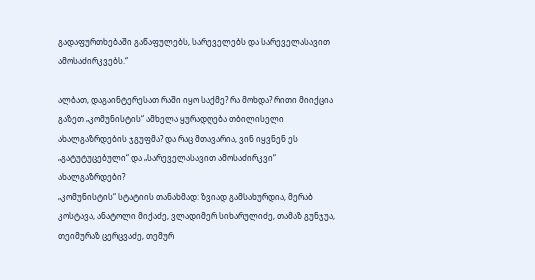გადაფურთხებაში გაწაფულებს, სარეველებს და სარეველასავით ამოსაძირკვებს.“

ალბათ, დაგაინტერესათ რაში იყო საქმე? რა მოხდა? რითი მიიქცია გაზეთ „კომუნისტის“ ამხელა ყურადღება თბილისელი ახალგაზრდების ჯგუფმა? და რაც მთავარია, ვინ იყვნენ ეს „გატუტუცებული“ და „სარეველასავით ამოსაძირკვი“ ახალგაზრდები?
„კომუნისტის“ სტატიის თანახმად: ზვიად გამსახურდია, მერაბ კოსტავა, ანატოლი მიქაძე, ვლადიმერ სიხარულიძე, თამაზ გუნჯუა, თეიმურაზ ცერცვაძე, თემურ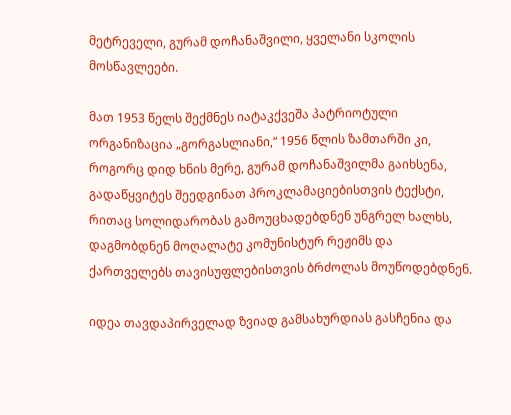მეტრეველი, გურამ დოჩანაშვილი, ყველანი სკოლის მოსწავლეები.

მათ 1953 წელს შექმნეს იატაკქვეშა პატრიოტული ორგანიზაცია „გორგასლიანი,“ 1956 წლის ზამთარში კი, როგორც დიდ ხნის მერე, გურამ დოჩანაშვილმა გაიხსენა, გადაწყვიტეს შეედგინათ პროკლამაციებისთვის ტექსტი, რითაც სოლიდარობას გამოუცხადებდნენ უნგრელ ხალხს, დაგმობდნენ მოღალატე კომუნისტურ რეჟიმს და ქართველებს თავისუფლებისთვის ბრძოლას მოუწოდებდნენ.

იდეა თავდაპირველად ზვიად გამსახურდიას გასჩენია და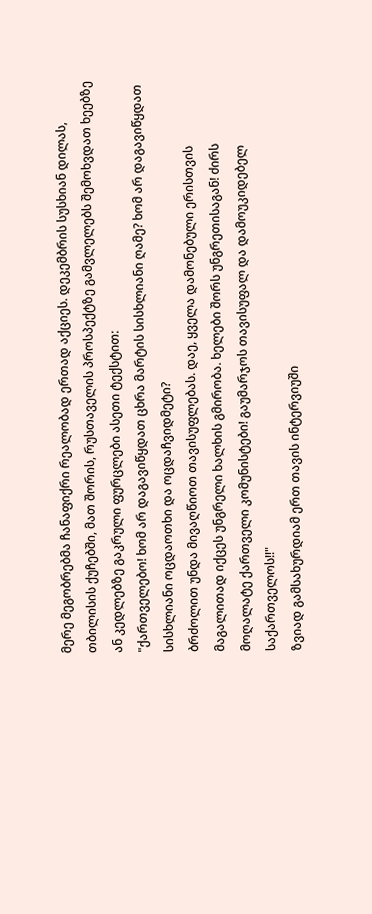მერე მეგობრებმა ჩანაფიქრი რეალობად ერთად აქციეს. დეკემბრის სუსხიან დილას, თბილისის ქუჩებში, მათ შორის, რუსთაველის პროსპექტზე გამვლელებს შემოხვდათ ხეებზე ან კედლებზე გაკრული ფურცლები ასეთი ტექსტით:
"ქართველებო! ხომ არ დაგავიწყდათ ცხრა მარტის სისხლიანი ღამე? ხომ არ დაგავიწყდათ სისხლიანი ოცდაოთხი და ოცდაჩვიდმეტი?
ბრძოლით უნდა მივაღწიოთ თავისუფლებას. დაე, ყველა დამონებული ერისთვის მაგალითად იქცეს უნგრელი ხალხის გმირობა. ხელები შორს უნგრეთისაგან! ძირს მოღალატე ქართველი კომუნისტები! გაუმარჯოს თავისუფალ და დამოუკიდებელ საქართველოს!!"
ზვიად გამსახურდიამ ერთ თავის ინტერვიუში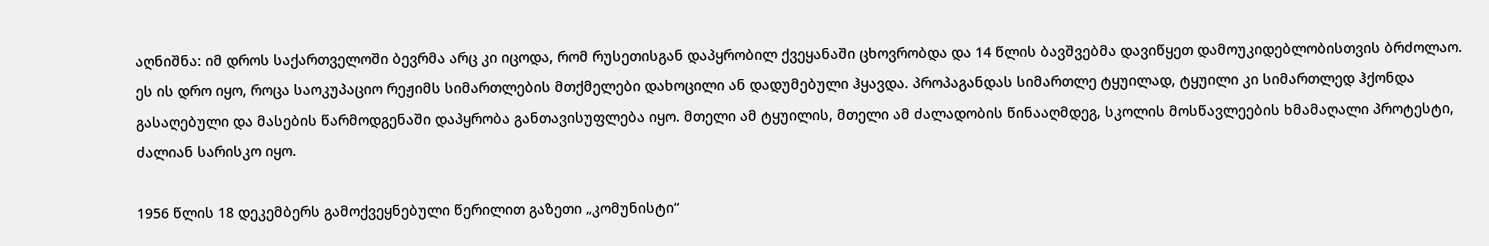აღნიშნა: იმ დროს საქართველოში ბევრმა არც კი იცოდა, რომ რუსეთისგან დაპყრობილ ქვეყანაში ცხოვრობდა და 14 წლის ბავშვებმა დავიწყეთ დამოუკიდებლობისთვის ბრძოლაო.
ეს ის დრო იყო, როცა საოკუპაციო რეჟიმს სიმართლების მთქმელები დახოცილი ან დადუმებული ჰყავდა. პროპაგანდას სიმართლე ტყუილად, ტყუილი კი სიმართლედ ჰქონდა გასაღებული და მასების წარმოდგენაში დაპყრობა განთავისუფლება იყო. მთელი ამ ტყუილის, მთელი ამ ძალადობის წინააღმდეგ, სკოლის მოსწავლეების ხმამაღალი პროტესტი, ძალიან სარისკო იყო.

1956 წლის 18 დეკემბერს გამოქვეყნებული წერილით გაზეთი „კომუნისტი“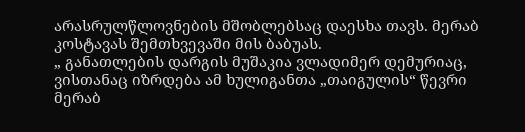არასრულწლოვნების მშობლებსაც დაესხა თავს. მერაბ კოსტავას შემთხვევაში მის ბაბუას.
„ განათლების დარგის მუშაკია ვლადიმერ დემურიაც, ვისთანაც იზრდება ამ ხულიგანთა „თაიგულის“ წევრი მერაბ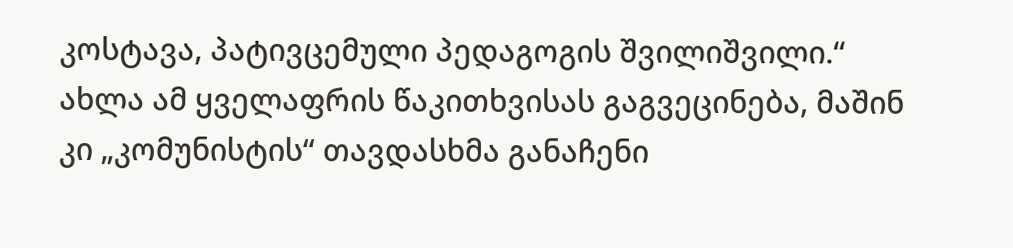კოსტავა, პატივცემული პედაგოგის შვილიშვილი.“
ახლა ამ ყველაფრის წაკითხვისას გაგვეცინება, მაშინ კი „კომუნისტის“ თავდასხმა განაჩენი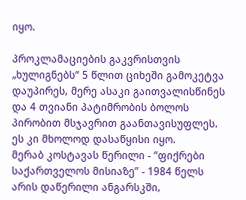იყო.

პროკლამაციების გაკვრისთვის „ხულიგნებს“ 5 წლით ციხეში გამოკეტვა დაუპირეს, მერე ასაკი გაითვალისწინეს და 4 თვიანი პატიმრობის ბოლოს პირობით მსჯავრით გაანთავისუფლეს. ეს კი მხოლოდ დასაწყისი იყო.
მერაბ კოსტავას წერილი - “ფიქრები საქართველოს მისიაზე” - 1984 წელს არის დაწერილი ანგარსკში,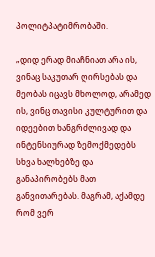პოლიტპატიმრობაში.

„დიდ ერად მიაჩნიათ არა ის, ვინაც საკუთარ ღირსებას და მეობას იცავს მხოლოდ, არამედ ის, ვინც თავისი კულტურით და იდეებით ხანგრძლივად და ინტენსიურად ზემოქმედებს სხვა ხალხებზე და განაპირობებს მათ განვითარებას. მაგრამ, აქამდე რომ ვერ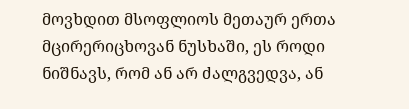მოვხდით მსოფლიოს მეთაურ ერთა მცირერიცხოვან ნუსხაში, ეს როდი ნიშნავს, რომ ან არ ძალგვედვა, ან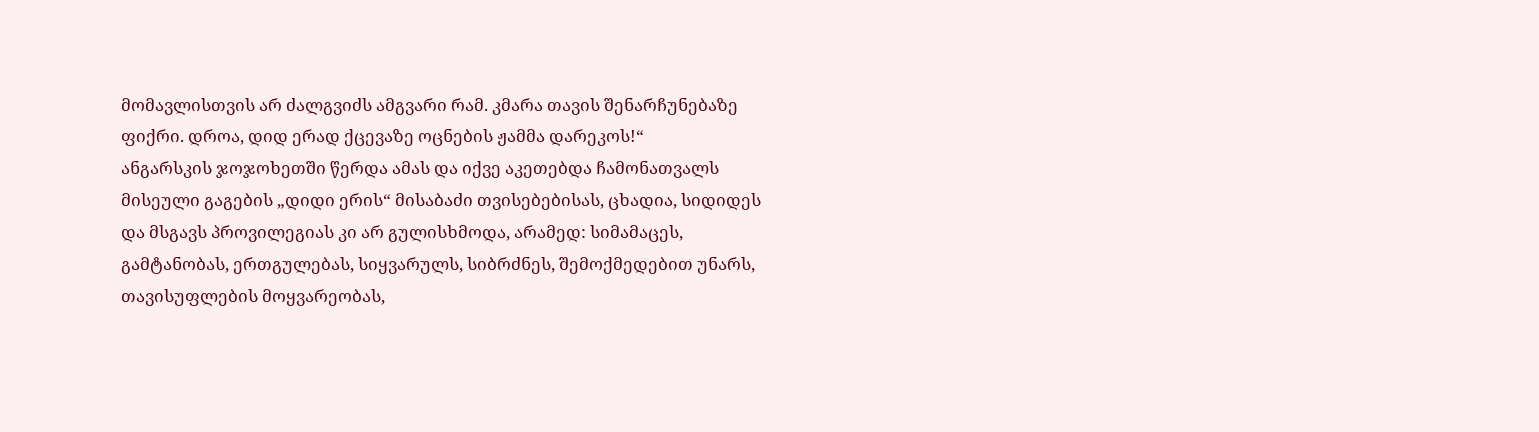მომავლისთვის არ ძალგვიძს ამგვარი რამ. კმარა თავის შენარჩუნებაზე ფიქრი. დროა, დიდ ერად ქცევაზე ოცნების ჟამმა დარეკოს!“
ანგარსკის ჯოჯოხეთში წერდა ამას და იქვე აკეთებდა ჩამონათვალს მისეული გაგების „დიდი ერის“ მისაბაძი თვისებებისას, ცხადია, სიდიდეს და მსგავს პროვილეგიას კი არ გულისხმოდა, არამედ: სიმამაცეს, გამტანობას, ერთგულებას, სიყვარულს, სიბრძნეს, შემოქმედებით უნარს, თავისუფლების მოყვარეობას,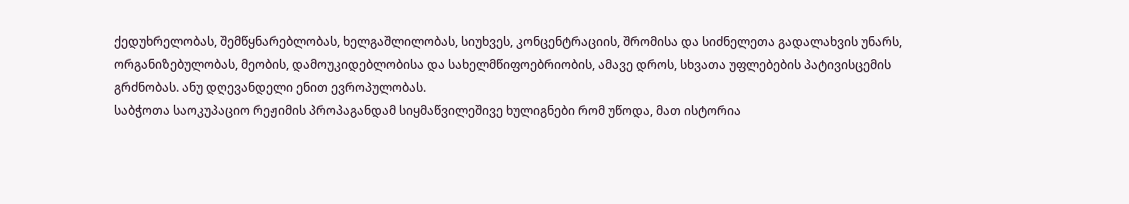ქედუხრელობას, შემწყნარებლობას, ხელგაშლილობას, სიუხვეს, კონცენტრაციის, შრომისა და სიძნელეთა გადალახვის უნარს, ორგანიზებულობას, მეობის, დამოუკიდებლობისა და სახელმწიფოებრიობის, ამავე დროს, სხვათა უფლებების პატივისცემის გრძნობას. ანუ დღევანდელი ენით ევროპულობას.
საბჭოთა საოკუპაციო რეჟიმის პროპაგანდამ სიყმაწვილეშივე ხულიგნები რომ უწოდა, მათ ისტორია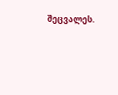შეცვალეს.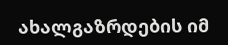ახალგაზრდების იმ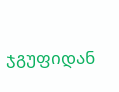ჯგუფიდან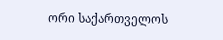ორი საქართველოს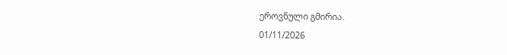ეროვნული გმირია.
01/11/2026